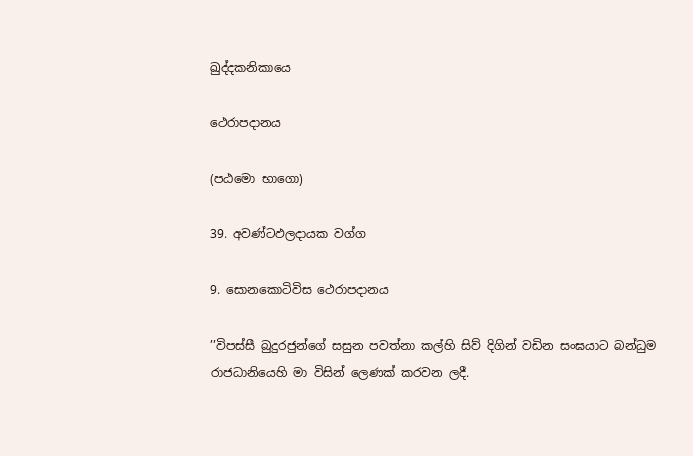ඛුද්දකනිකායෙ

ථෙරාපදානය

(පඨමො භාගො)

39. අවණ්ටඵලදායක වග්ග

9. සොනකොටිවිස ථෙරාපදානය

’’විපස්සී බුදුරජුන්ගේ සසුන පවත්නා කල්හි සිව් දිගින් වඩින සංඝයාට බන්ධුම රාජධානියෙහි මා විසින් ලෙණක් කරවන ලදී.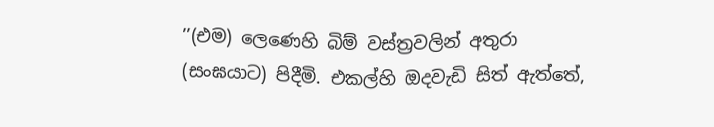’’(එම) ලෙණෙහි බිම් වස්ත්‍රවලින් අතුරා (සංඝයාට) පිදීමි. එකල්හි ඔදවැඩි සිත් ඇත්තේ,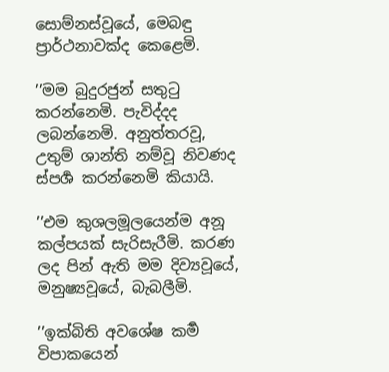සොම්නස්වූයේ, මෙබඳු ප්‍රාර්ථනාවක්ද කෙළෙමි.

’’මම බුදුරජුන් සතුටු කරන්නෙමි. පැවිද්දද ලබන්නෙමි. අනුත්තරවූ, උතුම් ශාන්ති නම්වූ නිවණද ස්පර්‍ශ කරන්නෙමි කියායි.

’’එම කුශලමූලයෙන්ම අනූ කල්පයක් සැරිසැරීමි. කරණ ලද පින් ඇති මම දිව්‍යවූයේ, මනුෂ්‍යවූයේ, බැබලීමි.

’’ඉක්බිති අවශේෂ කර්‍ම විපාකයෙන්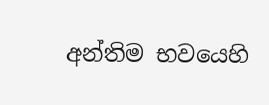අන්තිම භවයෙහි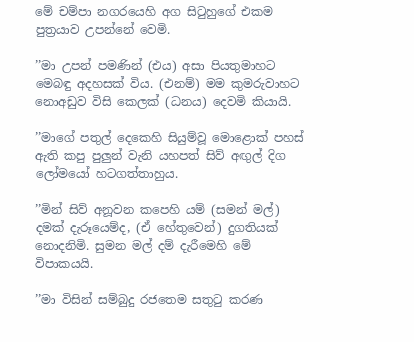මේ චම්පා නගරයෙහි අග සිටුහුගේ එකම පුත්‍රයාව උපන්නේ වෙමි.

’’මා උපන් පමණින් (එය) අසා පියතුමාහට මෙබඳු අදහසක් විය. (එනම්) මම කුමරුවාහට නොඅඩුව විසි කෙලක් (ධනය) දෙවමි කියායි.

’’මාගේ පතුල් දෙකෙහි සියුම්වූ මොළොක් පහස් ඇති කපු පුලුන් වැනි යහපත් සිව් අඟුල් දිග ලෝමයෝ හටගත්තාහුය.

’’මින් සිව් අනූවන කපෙහි යම් (සමන් මල්) දමක් දැරූයෙම්ද, (ඒ හේතුවෙන්) දුගතියක් නොදනිමි. සුමන මල් දම් දැරීමෙහි මේ විපාකයයි.

’’මා විසින් සම්බුදු රජතෙම සතුටු කරණ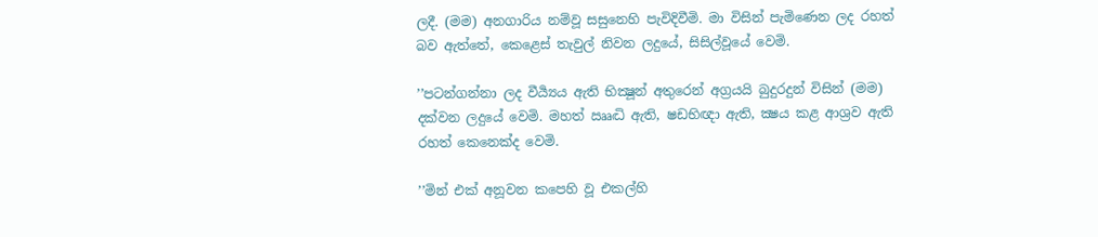ලදී. (මම) අනගාරිය නම්වූ සසුනෙහි පැවිදිවීමි. මා විසින් පැමිණෙන ලද රහත් බව ඇත්තේ, කෙළෙස් තැවුල් නිවන ලදුයේ, සිසිල්වූයේ වෙමි.

’’පටන්ගන්නා ලද වීර්‍ය්‍යය ඇති භික්‍ෂූන් අතුරෙන් අග්‍රයයි බුදුරදුන් විසින් (මම) දක්වන ලදුයේ වෙමි. මහත් ඎද්‍ධි ඇති, ෂඩභිඥා ඇති, ක්‍ෂය කළ ආශ්‍රව ඇති රහත් කෙනෙක්ද වෙමි.

’’මින් එක් අනූවන කපෙහි වූ එකල්හි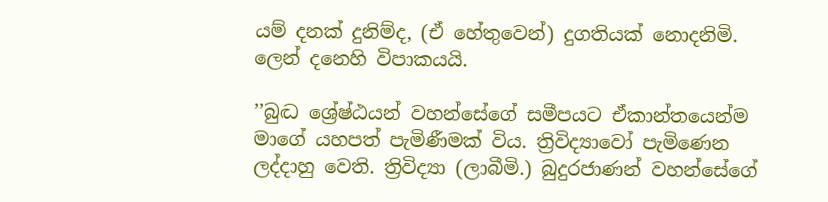යම් දනක් දුනිම්ද, (ඒ හේතුවෙන්) දුගතියක් නොදනිමි. ලෙන් දනෙහි විපාකයයි.

’’බුද්‍ධ ශ්‍රේෂ්ඨයන් වහන්සේගේ සමීපයට ඒකාන්තයෙන්ම මාගේ යහපත් පැමිණීමක් විය. ත්‍රිවිද්‍යාවෝ පැමිණෙන ලද්දාහු වෙති. ත්‍රිවිද්‍යා (ලාබීමි.) බුදුරජාණන් වහන්සේගේ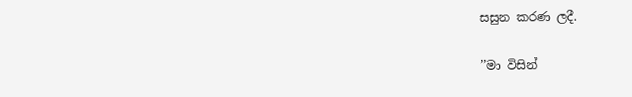සසුන කරණ ලදී.

’’මා විසින්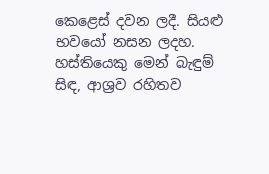කෙළෙස් දවන ලදී. සියළු භවයෝ නසන ලදහ. හස්තියෙකු මෙන් බැඳුම් සිඳ, ආශ්‍රව රහිතව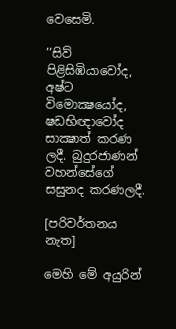වෙසෙමි.

’’සිව් පිළිසිඹියාවෝද, අෂ්ට විමොක්‍ෂයෝද, ෂඩභිඥාවෝද සාක්‍ෂාත් කරණ ලදී. බුදුරජාණන් වහන්සේගේ සසුනද කරණලදී.

[පරිවර්තනය නැත]

මෙහි මේ අයුරින්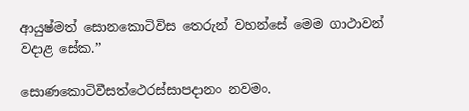ආයුෂ්මත් සොනකොටිවිස තෙරුන් වහන්සේ මෙම ගාථාවන් වදාළ සේක.’’

සොණකොටිවීසත්ථෙරස්සාපදානං නවමං.